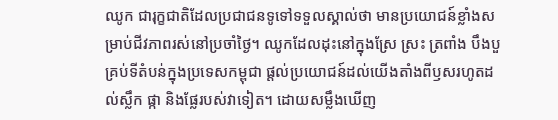ឈូក ជារុក្ខជាតិដែលប្រជាជនទូទៅទទួលស្គាល់ថា មានប្រយោជន៍ខ្លាំងសម្រាប់ជីវភាពរស់នៅប្រចាំថ្ងៃ។ ឈូកដែលដុះនៅក្នុងស្រែ ស្រះ ត្រពាំង បឹងបួគ្រប់ទីតំបន់ក្នុងប្រទេសកម្ពុជា ផ្តល់ប្រយោជន៍ដល់យើងតាំងពីឫសរហូតដល់ស្លឹក ផ្កា និងផ្លែរបស់វាទៀត។ ដោយសម្លឹងឃើញ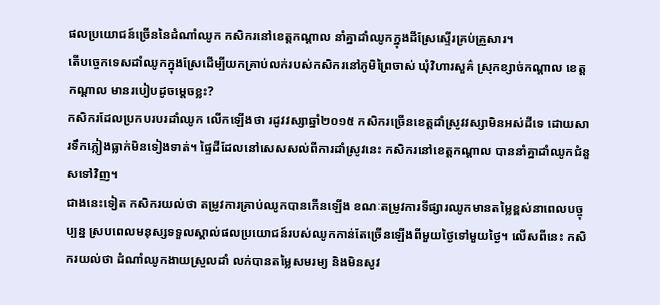ផលប្រយោជន៍ច្រើននៃដំណាំឈូក កសិករនៅខេត្តកណ្ដាល នាំគ្នាដាំឈូកក្នុងដីស្រែស្ទើរគ្រប់គ្រួសារ។
តើបច្ចេកទេសដាំឈូកក្នុងស្រែដើម្បីយកគ្រាប់លក់របស់កសិករនៅភូមិព្រៃចាស់ ឃុំវិហារសួគ៌ ស្រុកខ្សាច់កណ្ដាល ខេត្តកណ្ដាល មានរបៀបដូចម្តេចខ្លះ?
កសិករដែលប្រកបរបរដាំឈូក លើកឡើងថា រដូវវស្សាឆ្នាំ២០១៥ កសិករច្រើនខេត្តដាំស្រូវវស្សាមិនអស់ដីទេ ដោយសារទឹកភ្លៀងធ្លាក់មិនទៀងទាត់។ ផ្ទៃដីដែលនៅសេសសល់ពីការដាំស្រូវនេះ កសិករនៅខេត្តកណ្ដាល បាននាំគ្នាដាំឈូកជំនួសទៅវិញ។
ជាងនេះទៀត កសិករយល់ថា តម្រូវការគ្រាប់ឈូកបានកើនឡើង ខណៈតម្រូវការទីផ្សារឈូកមានតម្លៃខ្ពស់នាពេលបច្ចុប្បន្ន ស្របពេលមនុស្សទទួលស្គាល់ផលប្រយោជន៍របស់ឈូកកាន់តែច្រើនឡើងពីមួយថ្ងៃទៅមួយថ្ងៃ។ លើសពីនេះ កសិករយល់ថា ដំណាំឈូកងាយស្រួលដាំ លក់បានតម្លៃសមរម្យ និងមិនសូវ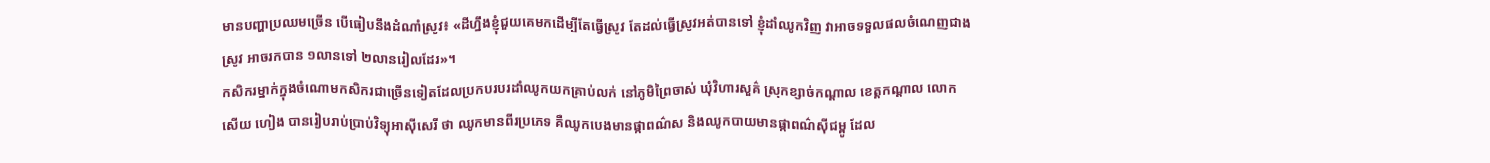មានបញ្ហាប្រឈមច្រើន បើធៀបនឹងដំណាំស្រូវ៖ «ដីហ្នឹងខ្ញុំជួយគេមកដើម្បីតែធ្វើស្រូវ តែដល់ធ្វើស្រូវអត់បានទៅ ខ្ញុំដាំឈូកវិញ វាអាចទទួលផលចំណេញជាងស្រូវ អាចរកបាន ១លានទៅ ២លានរៀលដែរ»។
កសិករម្នាក់ក្នុងចំណោមកសិករជាច្រើនទៀតដែលប្រកបរបរដាំឈូកយកគ្រាប់លក់ នៅភូមិព្រៃចាស់ ឃុំវិហារសួគ៌ ស្រុកខ្សាច់កណ្ដាល ខេត្តកណ្ដាល លោក សើយ ហៀង បានរៀបរាប់ប្រាប់វិទ្យុអាស៊ីសេរី ថា ឈូកមានពីរប្រភេទ គឺឈូកបេងមានផ្កាពណ៌ស និងឈូកបាយមានផ្កាពណ៌ស៊ីជម្ពូ ដែល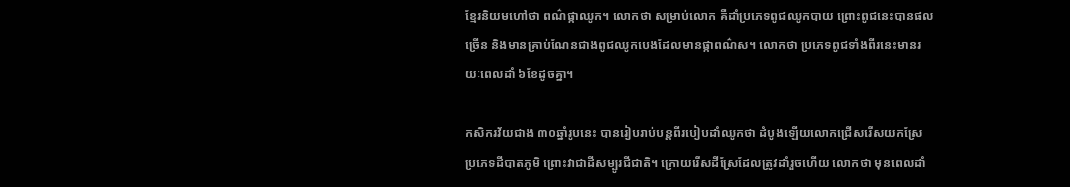ខ្មែរនិយមហៅថា ពណ៌ផ្កាឈូក។ លោកថា សម្រាប់លោក គឺដាំប្រភេទពូជឈូកបាយ ព្រោះពូជនេះបានផលច្រើន និងមានគ្រាប់ណែនជាងពូជឈូកបេងដែលមានផ្កាពណ៌ស។ លោកថា ប្រភេទពូជទាំងពីរនេះមានរយៈពេលដាំ ៦ខែដូចគ្នា។

កសិករវ័យជាង ៣០ឆ្នាំរូបនេះ បានរៀបរាប់បន្តពីរបៀបដាំឈូកថា ដំបូងឡើយលោកជ្រើសរើសយកស្រែប្រភេទដីបាតភូមិ ព្រោះវាជាដីសម្បូរជីជាតិ។ ក្រោយរើសដីស្រែដែលត្រូវដាំរួចហើយ លោកថា មុនពេលដាំ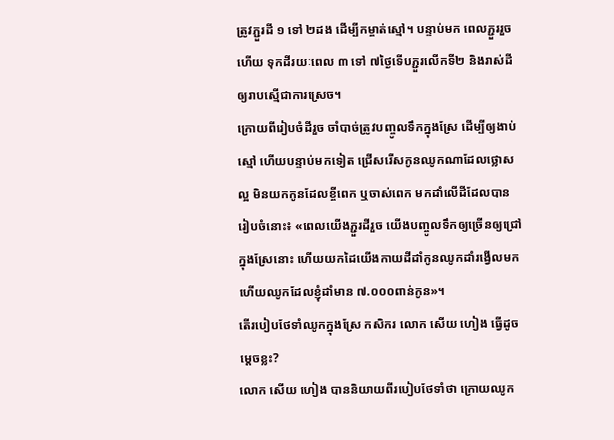ត្រូវភ្ជួរដី ១ ទៅ ២ដង ដើម្បីកម្ចាត់ស្មៅ។ បន្ទាប់មក ពេលភ្ជួររួចហើយ ទុកដីរយៈពេល ៣ ទៅ ៧ថ្ងៃទើបភ្ជួរលើកទី២ និងរាស់ដីឲ្យរាបស្មើជាការស្រេច។
ក្រោយពីរៀបចំដីរួច ចាំបាច់ត្រូវបញ្ចូលទឹកក្នុងស្រែ ដើម្បីឲ្យងាប់ស្មៅ ហើយបន្ទាប់មកទៀត ជ្រើសរើសកូនឈូកណាដែលថ្លោសល្អ មិនយកកូនដែលខ្ចីពេក ឬចាស់ពេក មកដាំលើដីដែលបានរៀបចំនោះ៖ «ពេលយើងភ្ជួរដីរួច យើងបញ្ចូលទឹកឲ្យច្រើនឲ្យជ្រៅក្នុងស្រែនោះ ហើយយកដៃយើងកាយដីដាំកូនឈូកដាំរង្វើលមក ហើយឈូកដែលខ្ញុំដាំមាន ៧.០០០ពាន់កូន»។
តើរបៀបថែទាំឈូកក្នុងស្រែ កសិករ លោក សើយ ហៀង ធ្វើដូចម្តេចខ្លះ?
លោក សើយ ហៀង បាននិយាយពីរបៀបថែទាំថា ក្រោយឈូក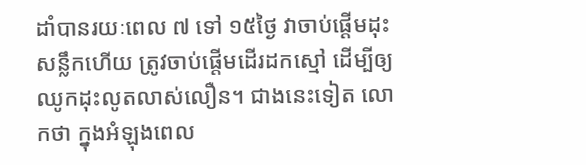ដាំបានរយៈពេល ៧ ទៅ ១៥ថ្ងៃ វាចាប់ផ្ដើមដុះសន្លឹកហើយ ត្រូវចាប់ផ្តើមដើរដកស្មៅ ដើម្បីឲ្យឈូកដុះលូតលាស់លឿន។ ជាងនេះទៀត លោកថា ក្នុងអំឡុងពេល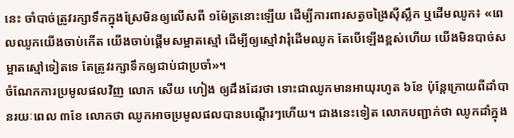នេះ ចាំបាច់ត្រូវរក្សាទឹកក្នុងស្រែមិនឲ្យលើសពី ១ម៉ែត្រនោះឡើយ ដើម្បីការពារសត្វចង្រៃស៊ីស្លឹក ឬដើមឈូក៖ «ពេលឈូកយើងចាប់កើត យើងចាប់ផ្ដើមសម្អាតស្មៅ ដើម្បីឲ្យស្មៅវារុំដើមឈូក តែបើឡើងខ្ពស់ហើយ យើងមិនបាច់សម្អាតស្មៅទៀតទេ តែត្រូវរក្សាទឹកឲ្យជាប់ជាប្រចាំ»។
ចំណែកការប្រមូលផលវិញ លោក សើយ ហៀង ឲ្យដឹងដែរថា ទោះជាឈូកមានអាយុរហូត ៦ខែ ប៉ុន្តែក្រោយពីដាំបានរយៈពេល ៣ខែ លោកថា ឈូកអាចប្រមូលផលបានបណ្ដើរៗហើយ។ ជាងនេះទៀត លោកបញ្ជាក់ថា ឈូកដាំក្នុង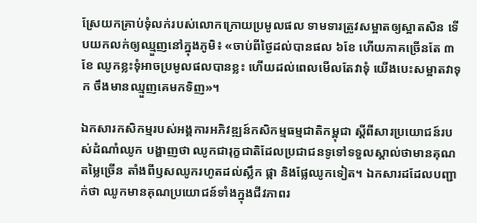ស្រែយកគ្រាប់ទុំលក់របស់លោកក្រោយប្រមូលផល ទាមទារត្រូវសម្អាតឲ្យស្អាតសិន ទើបយកលក់ឲ្យឈ្មួញនៅក្នុងភូមិ៖ «ចាប់ពីថ្ងៃដល់បានផល ៦ខែ ហើយភាគច្រើនតែ ៣ខែ ឈូកខ្លះទុំអាចប្រមូលផលបានខ្លះ ហើយដល់ពេលមើលតែវាទុំ យើងបេះសម្អាតវាទុក ចឹងមានឈ្មួញគេមកទិញ»។

ឯកសារកសិកម្មរបស់អង្គការអភិវឌ្ឍន៍កសិកម្មធម្មជាតិកម្ពុជា ស្ដីពីសារប្រយោជន៍របស់ដំណាំឈូក បង្ហាញថា ឈូកជារុក្ខជាតិដែលប្រជាជនទូទៅទទួលស្គាល់ថាមានគុណតម្លៃច្រើន តាំងពីឫសឈូករហូតដល់ស្លឹក ផ្កា និងផ្លែឈូកទៀត។ ឯកសារដដែលបញ្ជាក់ថា ឈូកមានគុណប្រយោជន៍ទាំងក្នុងជីវភាពរ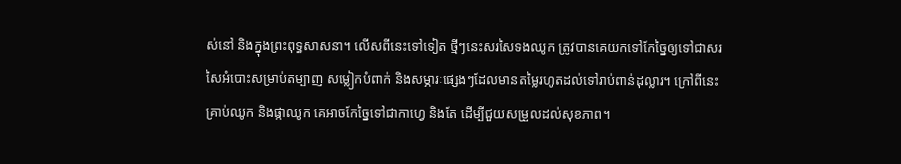ស់នៅ និងក្នុងព្រះពុទ្ធសាសនា។ លើសពីនេះទៅទៀត ថ្មីៗនេះសរសៃទងឈូក ត្រូវបានគេយកទៅកែច្នៃឲ្យទៅជាសរសៃអំបោះសម្រាប់តម្បាញ សម្លៀកបំពាក់ និងសម្ភារៈផ្សេងៗដែលមានតម្លៃរហូតដល់ទៅរាប់ពាន់ដុល្លារ។ ក្រៅពីនេះ គ្រាប់ឈូក និងផ្កាឈូក គេអាចកែច្នៃទៅជាកាហ្វេ និងតែ ដើម្បីជួយសម្រួលដល់សុខភាព។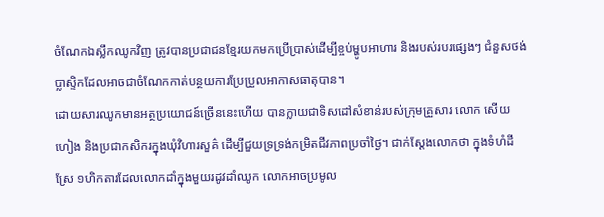ចំណែកឯស្លឹកឈូកវិញ ត្រូវបានប្រជាជនខ្មែរយកមកប្រើប្រាស់ដើម្បីខ្ចប់ម្ហូបអាហារ និងរបស់របរផ្សេងៗ ជំនួសថង់ប្លាស្ទិកដែលអាចជាចំណែកកាត់បន្ថយការប្រែប្រួលអាកាសធាតុបាន។
ដោយសារឈូកមានអត្ថប្រយោជន៍ច្រើននេះហើយ បានក្លាយជាទិសដៅសំខាន់របស់ក្រុមគ្រួសារ លោក សើយ ហៀង និងប្រជាកសិករក្នុងឃុំវិហារសួគ៌ ដើម្បីជួយទ្រទ្រង់កម្រិតជីវភាពប្រចាំថ្ងៃ។ ជាក់ស្តែងលោកថា ក្នុងទំហំដីស្រែ ១ហិកតារដែលលោកដាំក្នុងមួយរដូវដាំឈូក លោកអាចប្រមូល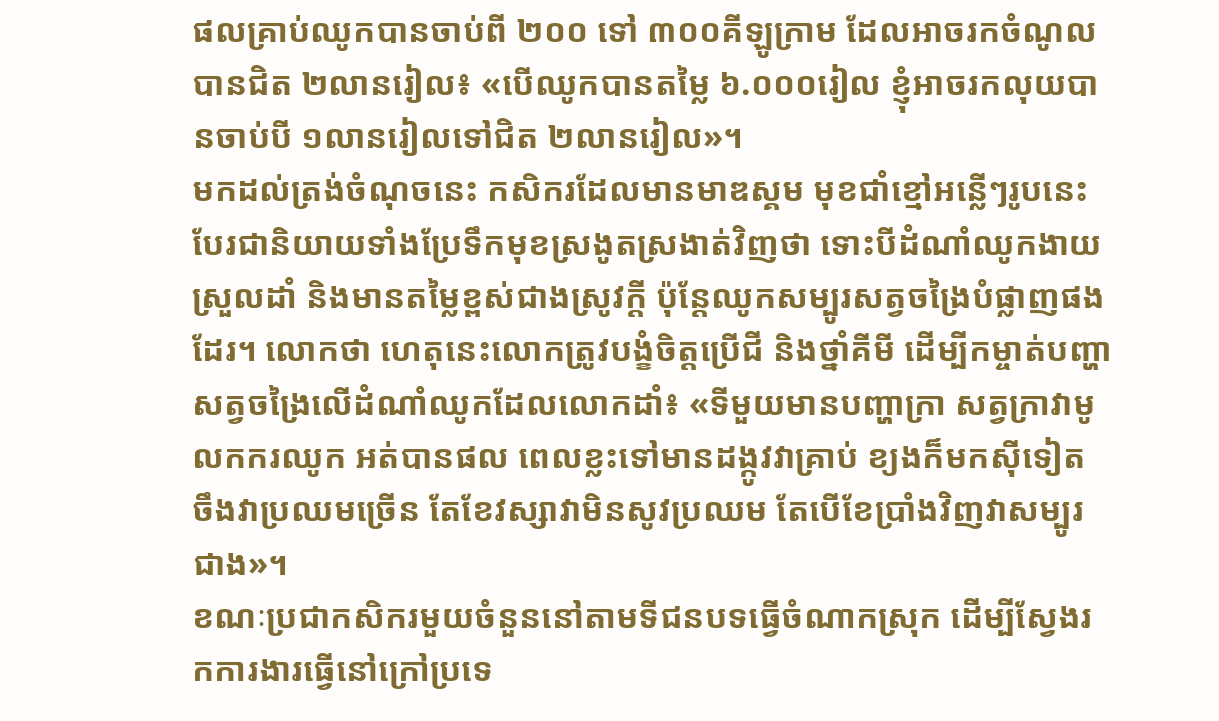ផលគ្រាប់ឈូកបានចាប់ពី ២០០ ទៅ ៣០០គីឡូក្រាម ដែលអាចរកចំណូលបានជិត ២លានរៀល៖ «បើឈូកបានតម្លៃ ៦.០០០រៀល ខ្ញុំអាចរកលុយបានចាប់បី ១លានរៀលទៅជិត ២លានរៀល»។
មកដល់ត្រង់ចំណុចនេះ កសិករដែលមានមាឌស្គម មុខជាំខ្មៅអន្លើៗរូបនេះ បែរជានិយាយទាំងប្រែទឹកមុខស្រងូតស្រងាត់វិញថា ទោះបីដំណាំឈូកងាយស្រួលដាំ និងមានតម្លៃខ្ពស់ជាងស្រូវក្តី ប៉ុន្តែឈូកសម្បូរសត្វចង្រៃបំផ្លាញផងដែរ។ លោកថា ហេតុនេះលោកត្រូវបង្ខំចិត្តប្រើជី និងថ្នាំគីមី ដើម្បីកម្ចាត់បញ្ហាសត្វចង្រៃលើដំណាំឈូកដែលលោកដាំ៖ «ទីមួយមានបញ្ហាក្រា សត្វក្រាវាមូលកករឈូក អត់បានផល ពេលខ្លះទៅមានដង្កូវវាគ្រាប់ ខ្យងក៏មកស៊ីទៀត ចឹងវាប្រឈមច្រើន តែខែវស្សាវាមិនសូវប្រឈម តែបើខែប្រាំងវិញវាសម្បូរជាង»។
ខណៈប្រជាកសិករមួយចំនួននៅតាមទីជនបទធ្វើចំណាកស្រុក ដើម្បីស្វែងរកការងារធ្វើនៅក្រៅប្រទេ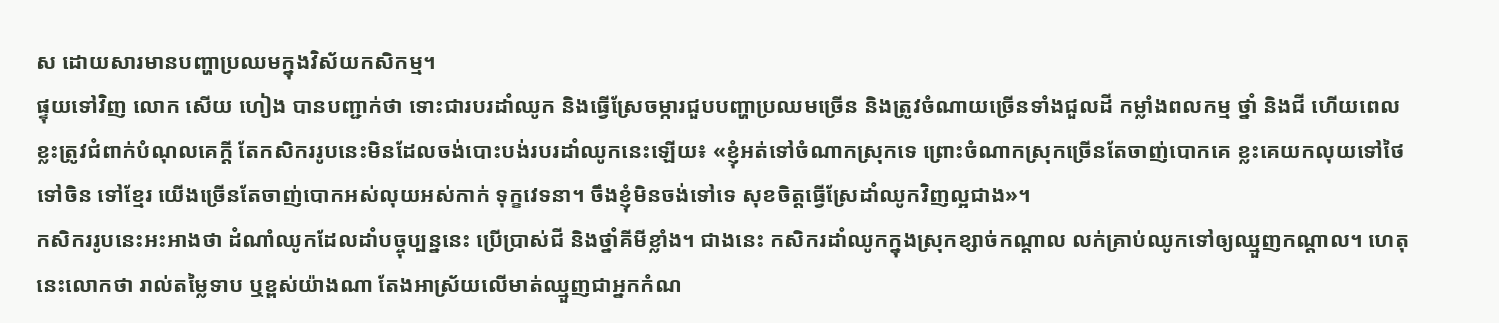ស ដោយសារមានបញ្ហាប្រឈមក្នុងវិស័យកសិកម្ម។
ផ្ទុយទៅវិញ លោក សើយ ហៀង បានបញ្ជាក់ថា ទោះជារបរដាំឈូក និងធ្វើស្រែចម្ការជួបបញ្ហាប្រឈមច្រើន និងត្រូវចំណាយច្រើនទាំងជួលដី កម្លាំងពលកម្ម ថ្នាំ និងជី ហើយពេលខ្លះត្រូវជំពាក់បំណុលគេក្តី តែកសិកររូបនេះមិនដែលចង់បោះបង់របរដាំឈូកនេះឡើយ៖ «ខ្ញុំអត់ទៅចំណាកស្រុកទេ ព្រោះចំណាកស្រុកច្រើនតែចាញ់បោកគេ ខ្លះគេយកលុយទៅថៃ ទៅចិន ទៅខ្មែរ យើងច្រើនតែចាញ់បោកអស់លុយអស់កាក់ ទុក្ខវេទនា។ ចឹងខ្ញុំមិនចង់ទៅទេ សុខចិត្តធ្វើស្រែដាំឈូកវិញល្អជាង»។
កសិកររូបនេះអះអាងថា ដំណាំឈូកដែលដាំបច្ចុប្បន្ននេះ ប្រើប្រាស់ជី និងថ្នាំគីមីខ្លាំង។ ជាងនេះ កសិករដាំឈូកក្នុងស្រុកខ្សាច់កណ្ដាល លក់គ្រាប់ឈូកទៅឲ្យឈ្មួញកណ្ដាល។ ហេតុនេះលោកថា រាល់តម្លៃទាប ឬខ្ពស់យ៉ាងណា តែងអាស្រ័យលើមាត់ឈ្មួញជាអ្នកកំណ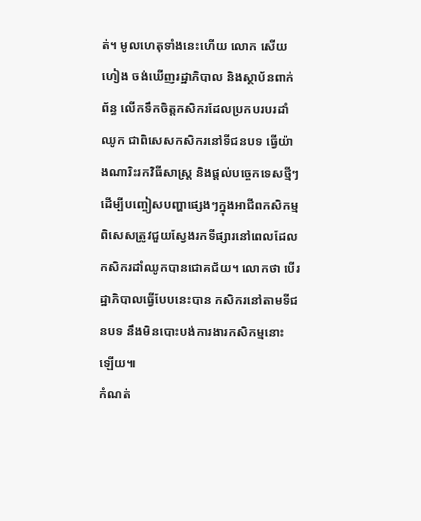ត់។ មូលហេតុទាំងនេះហើយ លោក សើយ ហៀង ចង់ឃើញរដ្ឋាភិបាល និងស្ថាប័នពាក់ព័ន្ធ លើកទឹកចិត្តកសិករដែលប្រកបរបរដាំឈូក ជាពិសេសកសិករនៅទីជនបទ ធ្វើយ៉ាងណារិះរកវិធីសាស្ត្រ និងផ្តល់បច្ចេកទេសថ្មីៗ ដើម្បីបញ្ចៀសបញ្ហាផ្សេងៗក្នុងអាជីពកសិកម្ម ពិសេសត្រូវជួយស្វែងរកទីផ្សារនៅពេលដែលកសិករដាំឈូកបានជោគជ័យ។ លោកថា បើរដ្ឋាភិបាលធ្វើបែបនេះបាន កសិករនៅតាមទីជនបទ នឹងមិនបោះបង់ការងារកសិកម្មនោះឡើយ៕
កំណត់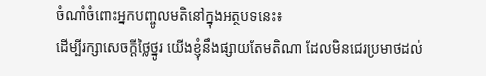ចំណាំចំពោះអ្នកបញ្ចូលមតិនៅក្នុងអត្ថបទនេះ៖
ដើម្បីរក្សាសេចក្ដីថ្លៃថ្នូរ យើងខ្ញុំនឹងផ្សាយតែមតិណា ដែលមិនជេរប្រមាថដល់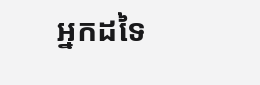អ្នកដទៃ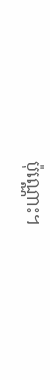ប៉ុណ្ណោះ។